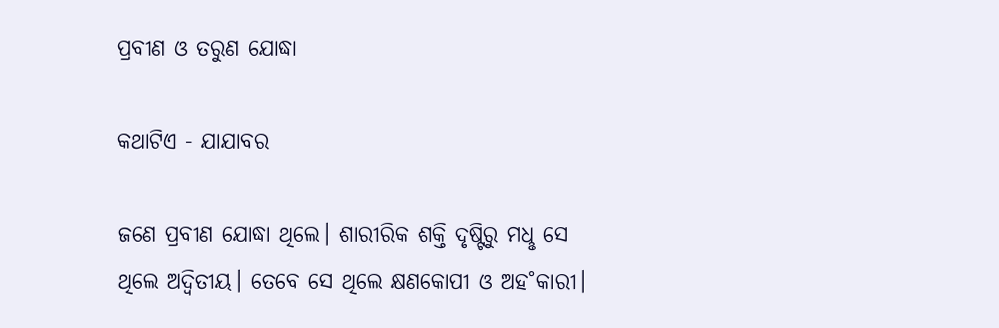ପ୍ରବୀଣ ଓ ତରୁଣ ଯୋଦ୍ଧା

କଥାଟିଏ - ଯାଯାବର

ଜଣେ ପ୍ରବୀଣ ଯୋଦ୍ଧା ଥିଲେ। ଶାରୀରିକ ଶକ୍ତି ଦୃଷ୍ଟିରୁ ମଧୢ ସେ ଥିଲେ ଅଦ୍ବିତୀୟ। ତେବେ ସେ ଥିଲେ କ୍ଷଣକୋପୀ ଓ ଅହ˚କାରୀ।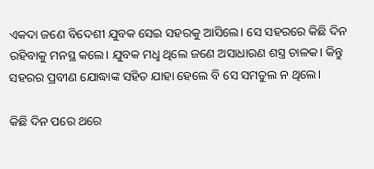ଏକଦା ଜଣେ ବିଦେଶୀ ଯୁବକ ସେଇ ସହରକୁ ଆସିଲେ। ସେ ସହରରେ କିଛି ଦିନ ରହିବାକୁ ମନସ୍ଥ କଲେ। ଯୁବକ ମଧୢ ଥିଲେ ଜଣେ ଅସାଧାରଣ ଶସ୍ତ୍ର ଚାଳକ। କିନ୍ତୁ ସହରର ପ୍ରବୀଣ ଯୋଦ୍ଧାଙ୍କ ସହିତ ଯାହା ହେଲେ ବି ସେ ସମତୁଲ ନ ଥିଲେ।

କିଛି ଦିନ ପରେ ଥରେ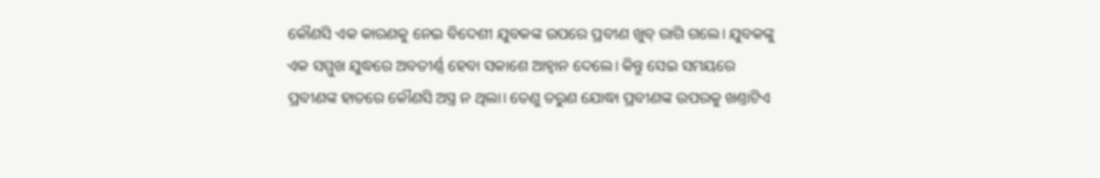କୌଣସି ଏକ କାରଣକୁ ନେଇ ବିଦେଶୀ ଯୁବକଙ୍କ ଉପରେ ପ୍ରବୀଣ ଖୁବ୍‌ ରାଗି ଗଲେ। ଯୁବକଙ୍କୁ ଏକ ସମ୍ମୁଖ ଯୁଦ୍ଧରେ ଅବତୀର୍ଣ୍ଣ ହେବା ସକାଶେ ଆହ୍ବାନ ଦେଲେ। କିନ୍ତୁ ସେଇ ସମୟରେ ପ୍ରବୀଣଙ୍କ ହାତରେ କୌଣସି ଅସ୍ତ୍ର ନ ଥିଲା। ତେଣୁ ତରୁଣ ଯୋଦ୍ଧା ପ୍ରବୀଣଙ୍କ ଉପରକୁ ଖଣ୍ତାଟିଏ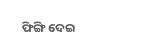ଫିଙ୍ଗି ଦେଇ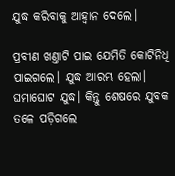ଯୁଦ୍ଧ କରିବାକୁ ଆହ୍ବାନ ଦେଲେ।

ପ୍ରବୀଣ ଖଣ୍ତାଟି ପାଇ ଯେମିତି କୋଟିନିଧି ପାଇଗଲେ। ଯୁଦ୍ଧ ଆରମ୍ଭ ହେଲା। ଘମାଘୋଟ ଯୁଦ୍ଧ। କିନ୍ତୁ ଶେଷରେ ଯୁବକ ତଳେ ପଡ଼ିଗଲେ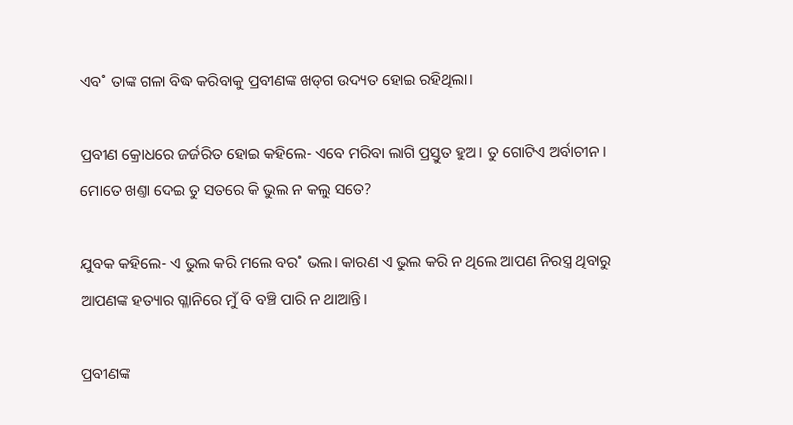ଏବ˚ ତାଙ୍କ ଗଳା ବିଦ୍ଧ କରିବାକୁ ପ୍ରବୀଣଙ୍କ ଖଡ୍‌ଗ ଉଦ୍ୟତ ହୋଇ ରହିଥିଲା।

ପ୍ରବୀଣ କ୍ରୋଧରେ ଜର୍ଜରିତ ହୋଇ କହିଲେ- ଏବେ ମରିବା ଲାଗି ପ୍ରସ୍ତୁତ ହୁଅ। ତୁ ଗୋଟିଏ ଅର୍ବାଚୀନ। ମୋତେ ଖଣ୍ତା ଦେଇ ତୁ ସତରେ କି ଭୁଲ ନ କଲୁ ସତେ?

ଯୁବକ କହିଲେ- ଏ ଭୁଲ କରି ମଲେ ବର˚ ଭଲ। କାରଣ ଏ ଭୁଲ କରି ନ ଥିଲେ ଆପଣ ନିରସ୍ତ୍ର ଥିବାରୁ ଆପଣଙ୍କ ହତ୍ୟାର ଗ୍ଳାନିରେ ମୁଁ ବି ବଞ୍ଚି ପାରି ନ ଥାଆନ୍ତି।

ପ୍ରବୀଣଙ୍କ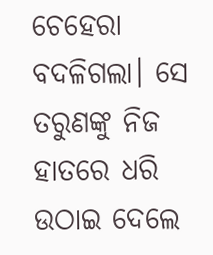ଚେହେରା ବଦଳିଗଲା। ସେ ତରୁଣଙ୍କୁ ନିଜ ହାତରେ ଧରି ଉଠାଇ ଦେଲେ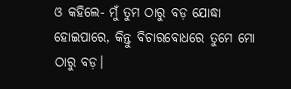ଓ କହିଲେ- ମୁଁ ତୁମ ଠାରୁ ବଡ଼ ଯୋଦ୍ଧା ହୋଇପାରେ, କିନ୍ତୁ ବିଚାରବୋଧରେ ତୁମେ ମୋ ଠାରୁ ବଡ଼।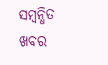ସମ୍ବନ୍ଧିତ ଖବର